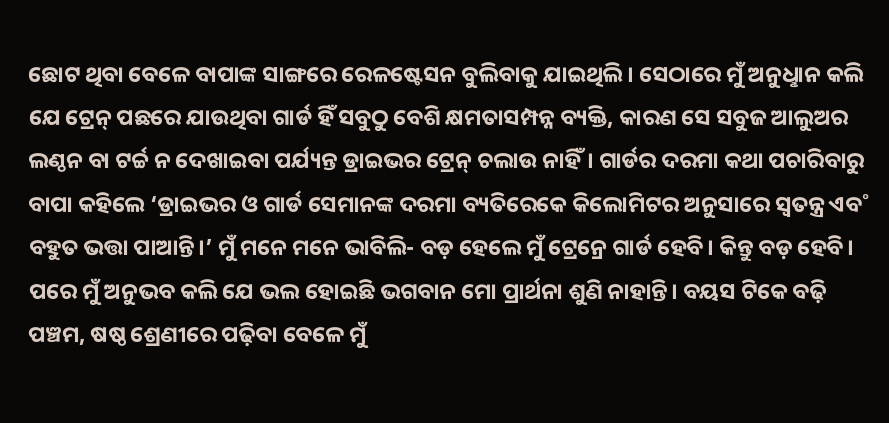ଛୋଟ ଥିବା ବେଳେ ବାପାଙ୍କ ସାଙ୍ଗରେ ରେଳଷ୍ଟେସନ ବୁଲିବାକୁ ଯାଇଥିଲି। ସେଠାରେ ମୁଁ ଅନୁଧୢାନ କଲି ଯେ ଟ୍ରେନ୍ ପଛରେ ଯାଉଥିବା ଗାର୍ଡ ହିଁ ସବୁଠୁ ବେଶି କ୍ଷମତାସମ୍ପନ୍ନ ବ୍ୟକ୍ତି, କାରଣ ସେ ସବୁଜ ଆଲୁଅର ଲଣ୍ଠନ ବା ଟର୍ଚ୍ଚ ନ ଦେଖାଇବା ପର୍ଯ୍ୟନ୍ତ ଡ୍ରାଇଭର ଟ୍ରେନ୍ ଚଲାଉ ନାହିଁ। ଗାର୍ଡର ଦରମା କଥା ପଚାରିବାରୁ ବାପା କହିଲେ ‘ଡ୍ରାଇଭର ଓ ଗାର୍ଡ ସେମାନଙ୍କ ଦରମା ବ୍ୟତିରେକେ କିଲୋମିଟର ଅନୁସାରେ ସ୍ବତନ୍ତ୍ର ଏବ˚ ବହୁତ ଭତ୍ତା ପାଆନ୍ତି।’ ମୁଁ ମନେ ମନେ ଭାବିଲି- ବଡ଼ ହେଲେ ମୁଁ ଟ୍ରେନ୍ରେ ଗାର୍ଡ ହେବି। କିନ୍ତୁ ବଡ଼ ହେବି। ପରେ ମୁଁ ଅନୁଭବ କଲି ଯେ ଭଲ ହୋଇଛି ଭଗବାନ ମୋ ପ୍ରାର୍ଥନା ଶୁଣି ନାହାନ୍ତି। ବୟସ ଟିକେ ବଢ଼ି ପଞ୍ଚମ, ଷଷ୍ଠ ଶ୍ରେଣୀରେ ପଢ଼ିବା ବେଳେ ମୁଁ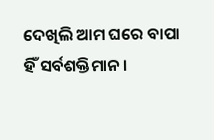ଦେଖିଲି ଆମ ଘରେ ବାପା ହିଁ ସର୍ବଶକ୍ତିମାନ।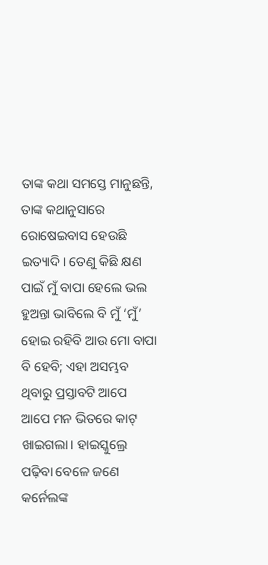ତାଙ୍କ କଥା ସମସ୍ତେ ମାନୁଛନ୍ତି, ତାଙ୍କ କଥାନୁସାରେ ରୋଷେଇବାସ ହେଉଛି ଇତ୍ୟାଦି। ତେଣୁ କିଛି କ୍ଷଣ ପାଇଁ ମୁଁ ବାପା ହେଲେ ଭଲ ହୁଅନ୍ତା ଭାବିଲେ ବି ମୁଁ ‘ମୁଁ’ ହୋଇ ରହିବି ଆଉ ମୋ ବାପା ବି ହେବି; ଏହା ଅସମ୍ଭବ ଥିବାରୁ ପ୍ରସ୍ତାବଟି ଆପେ ଆପେ ମନ ଭିତରେ କାଟ୍ ଖାଇଗଲା। ହାଇସ୍କୁଲ୍ରେ ପଢ଼ିବା ବେଳେ ଜଣେ କର୍ନେଲଙ୍କ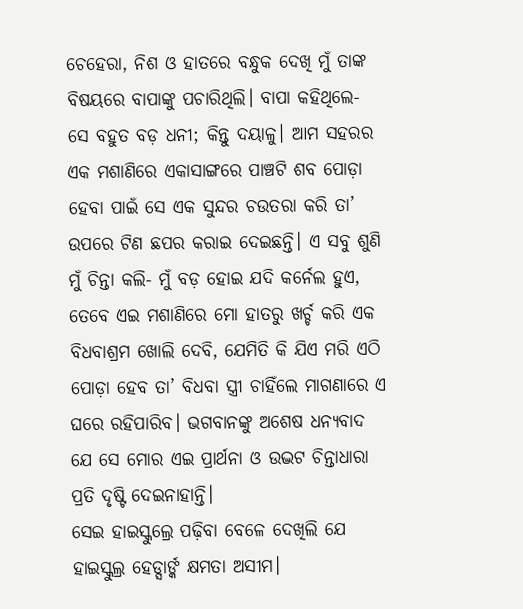ଚେହେରା, ନିଶ ଓ ହାତରେ ବନ୍ଧୁକ ଦେଖି ମୁଁ ତାଙ୍କ ବିଷୟରେ ବାପାଙ୍କୁ ପଚାରିଥିଲି। ବାପା କହିଥିଲେ- ସେ ବହୁତ ବଡ଼ ଧନୀ; କିନ୍ତୁ ଦୟାଳୁ। ଆମ ସହରର ଏକ ମଶାଣିରେ ଏକାସାଙ୍ଗରେ ପାଞ୍ଚଟି ଶବ ପୋଡ଼ା ହେବା ପାଇଁ ସେ ଏକ ସୁନ୍ଦର ଚଉତରା କରି ତା’ ଉପରେ ଟିଣ ଛପର କରାଇ ଦେଇଛନ୍ତି। ଏ ସବୁ ଶୁଣି ମୁଁ ଚିନ୍ତା କଲି- ମୁଁ ବଡ଼ ହୋଇ ଯଦି କର୍ନେଲ ହୁଏ, ତେବେ ଏଇ ମଶାଣିରେ ମୋ ହାତରୁ ଖର୍ଚ୍ଚ କରି ଏକ ବିଧବାଶ୍ରମ ଖୋଲି ଦେବି, ଯେମିତି କି ଯିଏ ମରି ଏଠି ପୋଡ଼ା ହେବ ତା’ ବିଧବା ସ୍ତ୍ରୀ ଚାହିଁଲେ ମାଗଣାରେ ଏ ଘରେ ରହିପାରିବ। ଭଗବାନଙ୍କୁ ଅଶେଷ ଧନ୍ୟବାଦ ଯେ ସେ ମୋର ଏଇ ପ୍ରାର୍ଥନା ଓ ଉଦ୍ଭଟ ଚିନ୍ତାଧାରା ପ୍ରତି ଦୃଷ୍ଟି ଦେଇନାହାନ୍ତି।
ସେଇ ହାଇସ୍କୁଲ୍ରେ ପଢ଼ିବା ବେଳେ ଦେଖିଲି ଯେ ହାଇସ୍କୁଲ୍ର ହେଡ୍ସାର୍ଙ୍କ କ୍ଷମତା ଅସୀମ।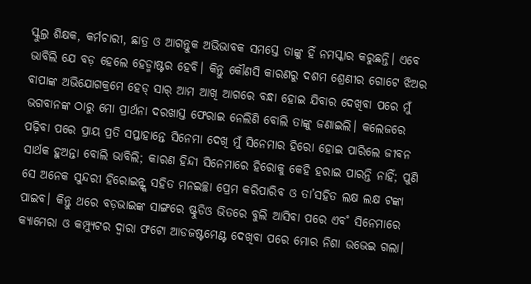ସ୍କୁଲ୍ର ଶିକ୍ଷକ, କର୍ମଚାରୀ, ଛାତ୍ର ଓ ଆଗନ୍ତୁକ ଅଭିଭାବକ ସମସ୍ତେ ତାଙ୍କୁ ହିଁ ନମସ୍କାର କରୁଛନ୍ତି। ଏବେ ଭାବିଲି ଯେ ବଡ଼ ହେଲେ ହେଡ୍ମାଷ୍ଟର ହେବି। କିନ୍ତୁ କୌଣସି କାରଣରୁ ଦଶମ ଶ୍ରେଣୀର ଗୋଟେ ଝିଅର ବାପାଙ୍କ ଅଭିଯୋଗକ୍ରମେ ହେଡ୍ ସାର୍ ଆମ ଆଖି ଆଗରେ ବନ୍ଧା ହୋଇ ଯିବାର ଦେଖିବା ପରେ ମୁଁ ଭଗବାନଙ୍କ ଠାରୁ ମୋ ପ୍ରାର୍ଥନା ଦରଖାସ୍ତ ଫେରାଇ ନେଲିଣି ବୋଲି ତାଙ୍କୁ ଜଣାଇଲି। କଲେଜରେ ପଢ଼ିବା ପରେ ପ୍ରାୟ ପ୍ରତି ସପ୍ତାହାନ୍ତେ ସିନେମା ଦେଖି ମୁଁ ସିନେମାର ହିରୋ ହୋଇ ପାରିଲେ ଜୀବନ ସାର୍ଥକ ହୁଅନ୍ତା ବୋଲି ଭାବିଲି; କାରଣ ହିନ୍ଦୀ ସିନେମାରେ ହିରୋକୁ କେହି ହରାଇ ପାରନ୍ତି ନାହିଁ; ପୁଣି ସେ ଅନେକ ସୁନ୍ଦରୀ ହିରୋଇନ୍ଙ୍କ ସହିତ ମନଇଚ୍ଛା ପ୍ରେମ କରିପାରିବ ଓ ତା’ସହିତ ଲକ୍ଷ ଲକ୍ଷ ଟଙ୍କା ପାଇବ। କିନ୍ତୁ ଥରେ ବଡ଼ଭାଇଙ୍କ ସାଙ୍ଗରେ ଷ୍ଟୁଡିଓ ଭିତରେ ବୁଲି ଆସିବା ପରେ ଏବ˚ ସିନେମାରେ କ୍ୟାମେରା ଓ କମ୍ପ୍ୟୁଟର ଦ୍ବାରା ଫଟୋ ଆଡଜଷ୍ଟମେଣ୍ଟ ଦେଖିବା ପରେ ମୋର ନିଶା ଉଭେଇ ଗଲା।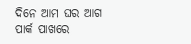ଦିନେ ଆମ ଘର ଆଗ ପାର୍କ ପାଖରେ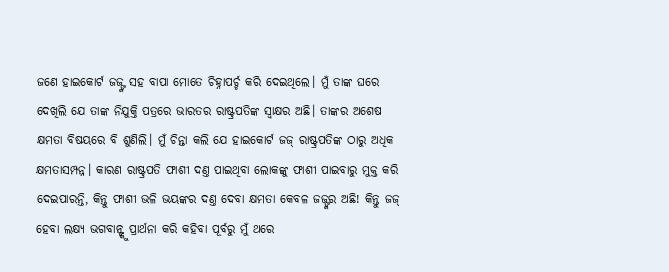ଜଣେ ହାଇକୋର୍ଟ ଜଜ୍ଙ୍କ ସହ ବାପା ମୋତେ ଚିହ୍ନାପର୍ଚ୍ଚ କରି ଦେଇଥିଲେ। ମୁଁ ତାଙ୍କ ଘରେ ଦେଖିଲି ଯେ ତାଙ୍କ ନିଯୁକ୍ତି ପତ୍ରରେ ଭାରତର ରାଷ୍ଟ୍ରପତିଙ୍କ ସ୍ବାକ୍ଷର ଅଛି। ତାଙ୍କର ଅଶେଷ କ୍ଷମତା ବିଷୟରେ ବି ଶୁଣିଲି। ମୁଁ ଚିନ୍ତା କଲି ଯେ ହାଇକୋର୍ଟ ଜଜ୍ ରାଷ୍ଟ୍ରପତିଙ୍କ ଠାରୁ ଅଧିକ କ୍ଷମତାସମ୍ପନ୍ନ। କାରଣ ରାଷ୍ଟ୍ରପତି ଫାଶୀ ଦଣ୍ତ ପାଇଥିବା ଲୋକଙ୍କୁ ଫାଶୀ ପାଇବାରୁ ମୁକ୍ତ କରି ଦେଇପାରନ୍ତି, କିନ୍ତୁ ଫାଶୀ ଭଳି ଭୟଙ୍କର ଦଣ୍ତ ଦେବା କ୍ଷମତା କେବଳ ଜଜ୍ଙ୍କର ଅଛି! କିନ୍ତୁ ଜଜ୍ ହେବା ଲକ୍ଷ୍ୟ ଭଗବାନ୍ଙ୍କୁ ପ୍ରାର୍ଥନା କରି କହିବା ପୂର୍ବରୁ ମୁଁ ଥରେ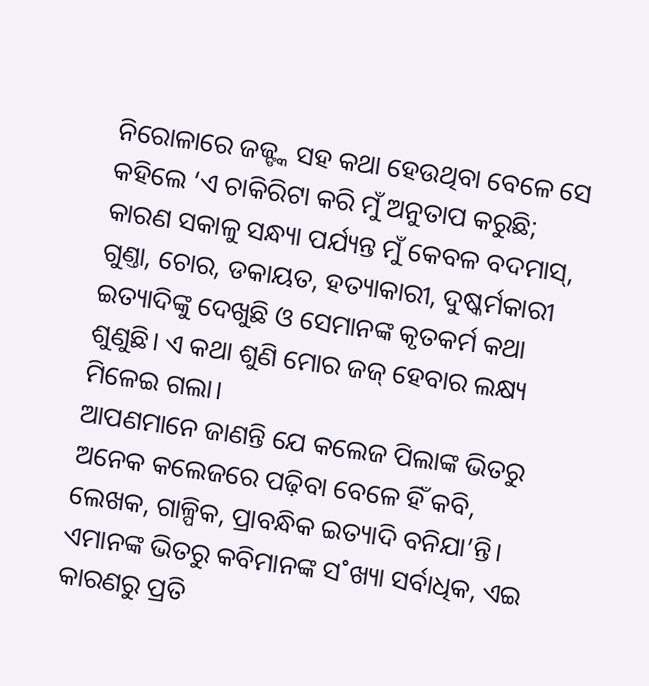ନିରୋଳାରେ ଜଜ୍ଙ୍କ ସହ କଥା ହେଉଥିବା ବେଳେ ସେ କହିଲେ ‘ଏ ଚାକିରିଟା କରି ମୁଁ ଅନୁତାପ କରୁଛି; କାରଣ ସକାଳୁ ସନ୍ଧ୍ୟା ପର୍ଯ୍ୟନ୍ତ ମୁଁ କେବଳ ବଦମାସ୍, ଗୁଣ୍ତା, ଚୋର, ଡକାୟତ, ହତ୍ୟାକାରୀ, ଦୁଷ୍କର୍ମକାରୀ ଇତ୍ୟାଦିଙ୍କୁ ଦେଖୁଛି ଓ ସେମାନଙ୍କ କୃତକର୍ମ କଥା ଶୁଣୁଛି। ଏ କଥା ଶୁଣି ମୋର ଜଜ୍ ହେବାର ଲକ୍ଷ୍ୟ ମିଳେଇ ଗଲା।
ଆପଣମାନେ ଜାଣନ୍ତି ଯେ କଲେଜ ପିଲାଙ୍କ ଭିତରୁ ଅନେକ କଲେଜରେ ପଢ଼ିବା ବେଳେ ହିଁ କବି, ଲେଖକ, ଗାଳ୍ପିକ, ପ୍ରାବନ୍ଧିକ ଇତ୍ୟାଦି ବନିଯା’ନ୍ତି। ଏମାନଙ୍କ ଭିତରୁ କବିମାନଙ୍କ ସ˚ଖ୍ୟା ସର୍ବାଧିକ, ଏଇ କାରଣରୁ ପ୍ରତି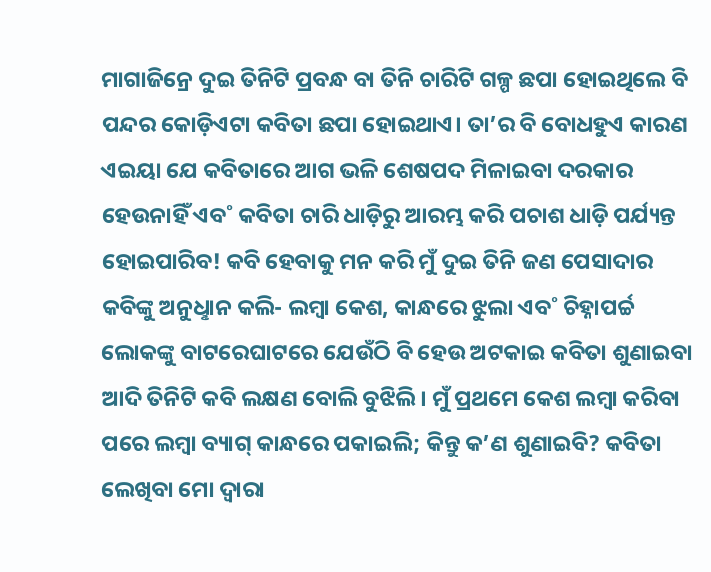ମାଗାଜିନ୍ରେ ଦୁଇ ତିନିଟି ପ୍ରବନ୍ଧ ବା ତିନି ଚାରିଟି ଗଳ୍ପ ଛପା ହୋଇଥିଲେ ବି ପନ୍ଦର କୋଡ଼ିଏଟା କବିତା ଛପା ହୋଇଥାଏ। ତା’ର ବି ବୋଧହୁଏ କାରଣ ଏଇୟା ଯେ କବିତାରେ ଆଗ ଭଳି ଶେଷପଦ ମିଳାଇବା ଦରକାର ହେଉନାହିଁ ଏବ˚ କବିତା ଚାରି ଧାଡ଼ିରୁ ଆରମ୍ଭ କରି ପଚାଶ ଧାଡ଼ି ପର୍ଯ୍ୟନ୍ତ ହୋଇପାରିବ! କବି ହେବାକୁ ମନ କରି ମୁଁ ଦୁଇ ତିନି ଜଣ ପେସାଦାର କବିଙ୍କୁ ଅନୁଧୢାନ କଲି- ଲମ୍ବା କେଶ, କାନ୍ଧରେ ଝୁଲା ଏବ˚ ଚିହ୍ନାପର୍ଚ୍ଚ ଲୋକଙ୍କୁ ବାଟରେଘାଟରେ ଯେଉଁଠି ବି ହେଉ ଅଟକାଇ କବିତା ଶୁଣାଇବା ଆଦି ତିନିଟି କବି ଲକ୍ଷଣ ବୋଲି ବୁଝିଲି। ମୁଁ ପ୍ରଥମେ କେଶ ଲମ୍ବା କରିବା ପରେ ଲମ୍ବା ବ୍ୟାଗ୍ କାନ୍ଧରେ ପକାଇଲି; କିନ୍ତୁ କ’ଣ ଶୁଣାଇବି? କବିତା ଲେଖିବା ମୋ ଦ୍ବାରା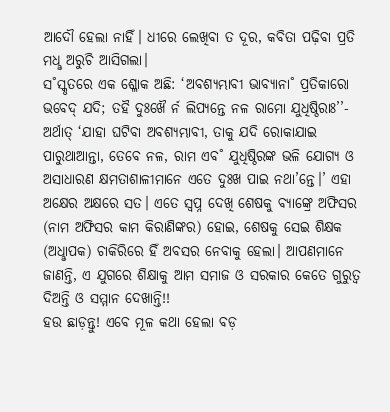ଆଦୌ ହେଲା ନାହିଁ। ଧୀରେ ଲେଖିବା ତ ଦୂର, କବିତା ପଢ଼ିବା ପ୍ରତି ମଧୢ ଅରୁଚି ଆସିଗଲା।
ସ˚ସ୍କୃତରେ ଏକ ଶ୍ଳୋକ ଅଛି: ‘ଅବଶ୍ୟମ୍ଭାବୀ ଭାବ୍ୟାନା˚ ପ୍ରତିକାରୋ ଭବେଦ୍ ଯଦି; ତହୖ ଦୁଃଖୈ ର୍ନ ଲିପ୍ୟନ୍ତେ ନଳ ରାମୋ ଯୁଧିଷ୍ଠିରାଃ’’- ଅର୍ଥାତ୍ ‘ଯାହା ଘଟିବା ଅବଶ୍ୟମ୍ଭାବୀ, ତାକୁ ଯଦି ରୋକାଯାଇ ପାରୁଥାଆନ୍ତା, ତେବେ ନଳ, ରାମ ଏବ˚ ଯୁଧିଷ୍ଠିରଙ୍କ ଭଳି ଯୋଗ୍ୟ ଓ ଅସାଧାରଣ କ୍ଷମତାଶାଳୀମାନେ ଏତେ ଦୁଃଖ ପାଇ ନଥା’ନ୍ତେ।’ ଏହା ଅକ୍ଷେର ଅକ୍ଷରେ ସତ। ଏତେ ସ୍ବପ୍ନ ଦେଖି ଶେଷକୁ ବ୍ୟାଙ୍କ୍ରେ ଅଫିସର (ନାମ ଅଫିସର କାମ କିରାଣିଙ୍କର) ହୋଇ, ଶେଷକୁ ସେଇ ଶିକ୍ଷକ (ଅଧୢାପକ) ଚାକିରିରେ ହିଁ ଅବସର ନେବାକୁ ହେଲା। ଆପଣମାନେ ଜାଣନ୍ତି, ଏ ଯୁଗରେ ଶିକ୍ଷାକୁ ଆମ ସମାଜ ଓ ସରକାର କେତେ ଗୁରୁତ୍ବ ଦିଅନ୍ତି ଓ ସମ୍ମାନ ଦେଖାନ୍ତି!!
ହଉ ଛାଡ଼ନ୍ତୁ! ଏବେ ମୂଳ କଥା ହେଲା ବଡ଼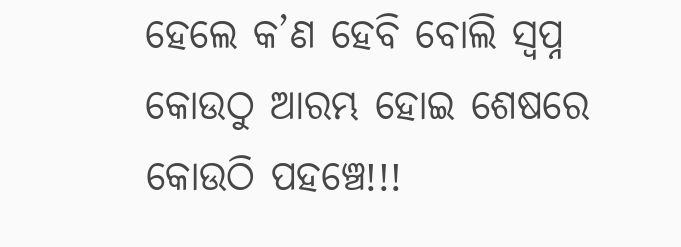ହେଲେ କ’ଣ ହେବି ବୋଲି ସ୍ବପ୍ନ କୋଉଠୁ ଆରମ୍ଭ ହୋଇ ଶେଷରେ କୋଉଠି ପହଞ୍ଚେ!!!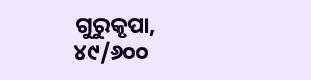ଗୁରୁକୃପା, ୪୯/୬୦୦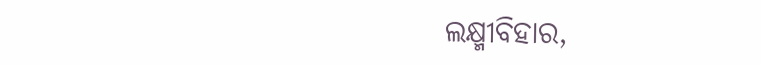ଲକ୍ଷ୍ମୀବିହାର,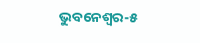ଭୁବନେଶ୍ବର-୫